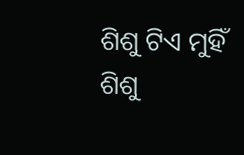ଶିଶୁ ଟିଏ ମୁହିଁ
ଶିଶୁ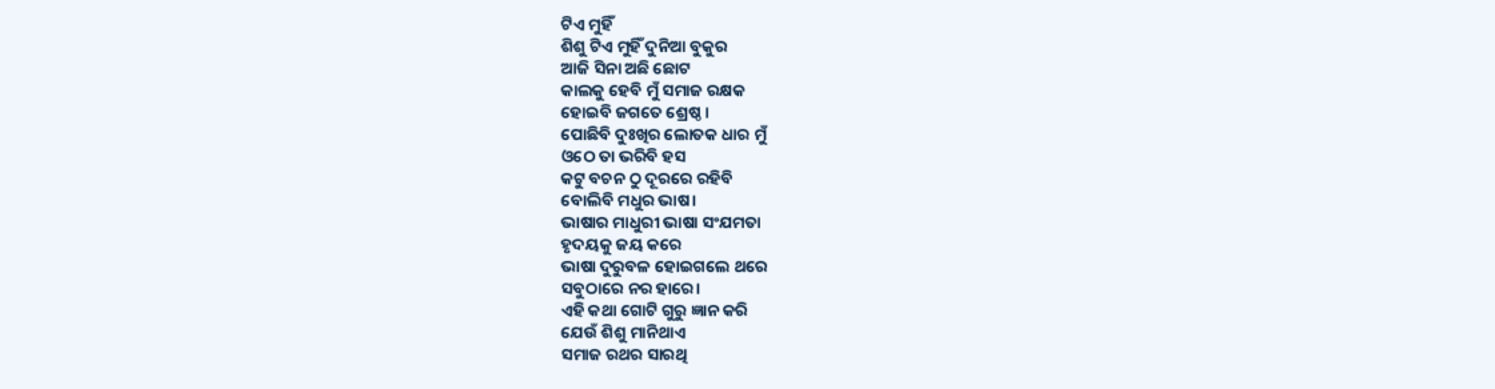ଟିଏ ମୁହିଁ
ଶିଶୁ ଟିଏ ମୁହିଁ ଦୁନିଆ ବୁକୁର
ଆଜି ସିନା ଅଛି ଛୋଟ
କାଲକୁ ହେବି ମୁଁ ସମାଜ ରକ୍ଷକ
ହୋଇବି ଜଗତେ ଶ୍ରେଷ୍ଠ ।
ପୋଛିବି ଦୁଃଖିର ଲୋତକ ଧାର ମୁଁ
ଓଠେ ତା ଭରିବି ହସ
କଟୁ ବଚନ ଠୁ ଦୂରରେ ରହିବି
ବୋଲିବି ମଧୁର ଭାଷ।
ଭାଷାର ମାଧୁରୀ ଭାଷା ସଂଯମତା
ହୃଦୟକୁ ଜୟ କରେ
ଭାଷା ଦୁରୁବଳ ହୋଇଗଲେ ଥରେ
ସବୁଠାରେ ନର ହାରେ।
ଏହି କଥା ଗୋଟି ଗୁରୁ ଜ୍ଞାନ କରି
ଯେଉଁ ଶିଶୁ ମାନିଥାଏ
ସମାଜ ରଥର ସାରଥି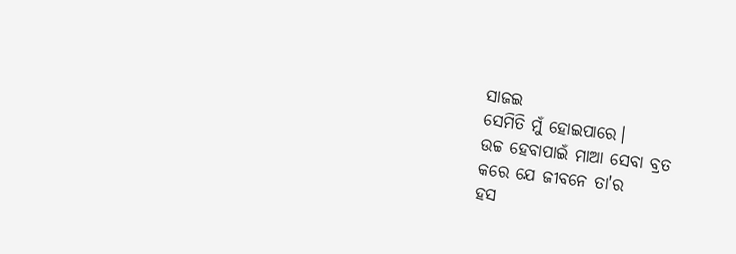ସାଜଇ
ସେମିତି ମୁଁ ହୋଇପାରେ।
ଉଚ୍ଚ ହେବାପାଇଁ ମାଆ ସେବା ବ୍ରତ
କରେ ଯେ ଜୀବନେ ତା'ର
ହସ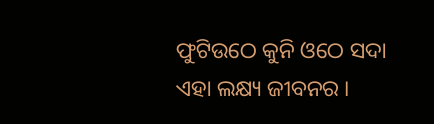ଫୁଟିଉଠେ କୁନି ଓଠେ ସଦା
ଏହା ଲକ୍ଷ୍ୟ ଜୀବନର ।